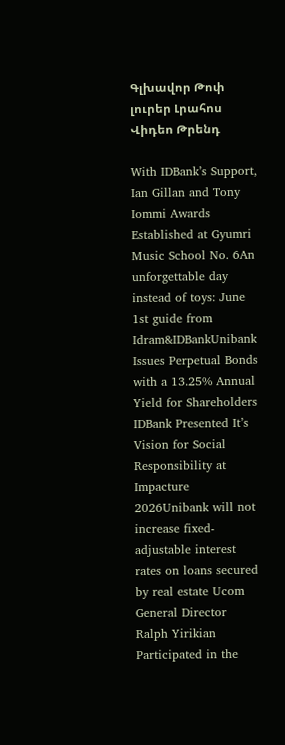Գլխավոր Թոփ լուրեր Լրահոս Վիդեո Թրենդ

With IDBank’s Support, Ian Gillan and Tony Iommi Awards Established at Gyumri Music School No. 6An unforgettable day instead of toys: June 1st guide from Idram&IDBankUnibank Issues Perpetual Bonds with a 13.25% Annual Yield for Shareholders IDBank Presented It’s Vision for Social Responsibility at Impacture 2026Unibank will not increase fixed-adjustable interest rates on loans secured by real estate Ucom General Director Ralph Yirikian Participated in the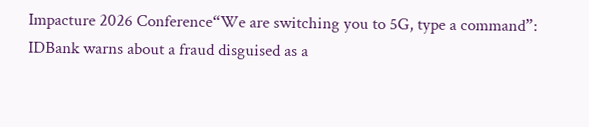Impacture 2026 Conference“We are switching you to 5G, type a command”: IDBank warns about a fraud disguised as a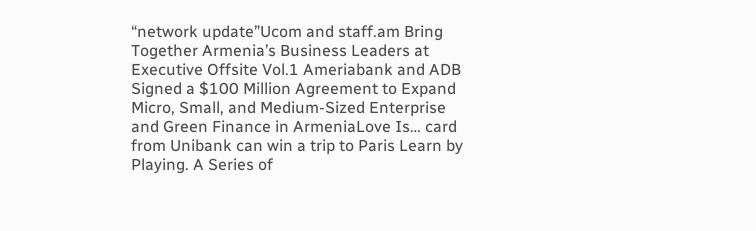“network update”Ucom and staff.am Bring Together Armenia’s Business Leaders at Executive Offsite Vol.1 Ameriabank and ADB Signed a $100 Million Agreement to Expand Micro, Small, and Medium-Sized Enterprise and Green Finance in ArmeniaLove Is… card from Unibank can win a trip to Paris Learn by Playing. A Series of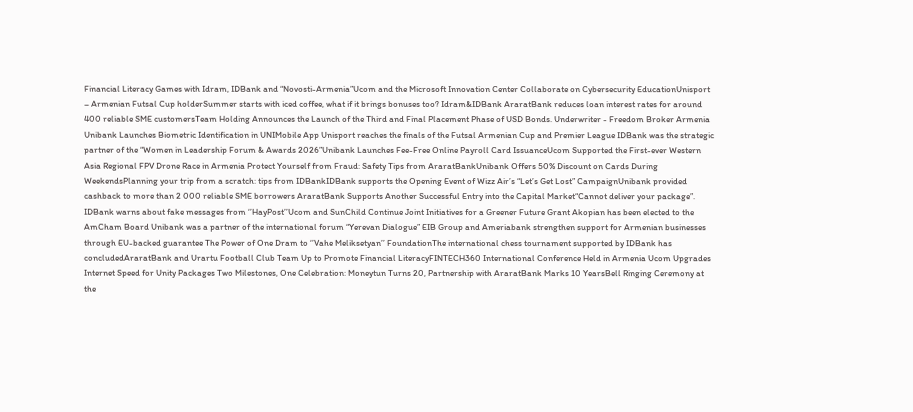Financial Literacy Games with Idram, IDBank and “Novosti-Armenia”Ucom and the Microsoft Innovation Center Collaborate on Cybersecurity EducationUnisport – Armenian Futsal Cup holderSummer starts with iced coffee, what if it brings bonuses too? Idram&IDBank AraratBank reduces loan interest rates for around 400 reliable SME customersTeam Holding Announces the Launch of the Third and Final Placement Phase of USD Bonds. Underwriter - Freedom Broker Armenia Unibank Launches Biometric Identification in UNIMobile App Unisport reaches the finals of the Futsal Armenian Cup and Premier League IDBank was the strategic partner of the “Women in Leadership Forum & Awards 2026”Unibank Launches Fee-Free Online Payroll Card IssuanceUcom Supported the First-ever Western Asia Regional FPV Drone Race in Armenia Protect Yourself from Fraud: Safety Tips from AraratBankUnibank Offers 50% Discount on Cards During WeekendsPlanning your trip from a scratch: tips from IDBankIDBank supports the Opening Event of Wizz Air’s “Let’s Get Lost” CampaignUnibank provided cashback to more than 2 000 reliable SME borrowers AraratBank Supports Another Successful Entry into the Capital Market“Cannot deliver your package”. IDBank warns about fake messages from ‘’HayPost’’Ucom and SunChild Continue Joint Initiatives for a Greener Future Grant Akopian has been elected to the AmCham Board Unibank was a partner of the international forum “Yerevan Dialogue” EIB Group and Ameriabank strengthen support for Armenian businesses through EU-backed guarantee The Power of One Dram to ‘’Vahe Meliksetyan’’ FoundationThe international chess tournament supported by IDBank has concludedAraratBank and Urartu Football Club Team Up to Promote Financial LiteracyFINTECH360 International Conference Held in Armenia Ucom Upgrades Internet Speed for Unity Packages Two Milestones, One Celebration: Moneytun Turns 20, Partnership with AraratBank Marks 10 YearsBell Ringing Ceremony at the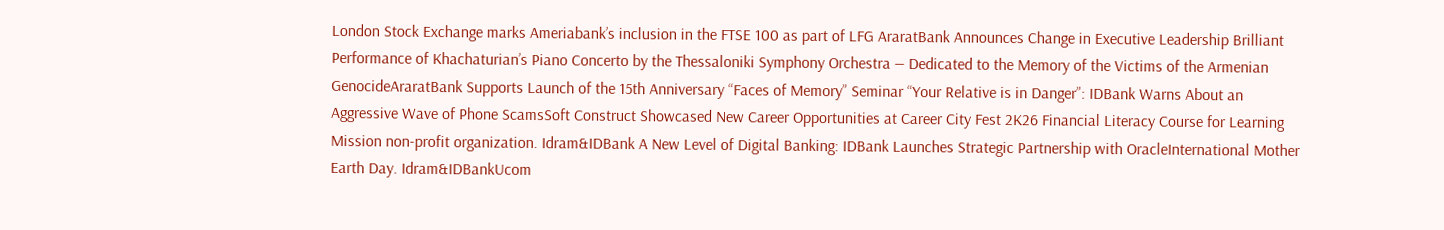London Stock Exchange marks Ameriabank’s inclusion in the FTSE 100 as part of LFG AraratBank Announces Change in Executive Leadership Brilliant Performance of Khachaturian’s Piano Concerto by the Thessaloniki Symphony Orchestra — Dedicated to the Memory of the Victims of the Armenian GenocideAraratBank Supports Launch of the 15th Anniversary “Faces of Memory” Seminar “Your Relative is in Danger”: IDBank Warns About an Aggressive Wave of Phone ScamsSoft Construct Showcased New Career Opportunities at Career City Fest 2K26 Financial Literacy Course for Learning Mission non-profit organization. Idram&IDBank A New Level of Digital Banking: IDBank Launches Strategic Partnership with OracleInternational Mother Earth Day. Idram&IDBankUcom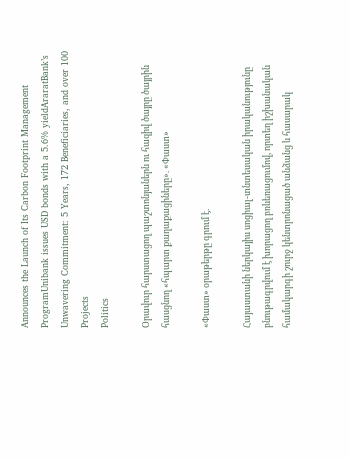Announces the Launch of Its Carbon Footprint Management ProgramUnibank issues USD bonds with a 5.6% yieldAraratBank’s Unwavering Commitment: 5 Years, 172 Beneficiaries, and over 100 Projects
Politics

Օրավուր հարստացող պաշտոնյաներն ու հազիվ ծայրը ծայրին հասցնող «հպարտ քաղաքացիները». «Փաստ»

«Փաստ» օրաթերթը գրում է.

Հայաստանի ներկայիս սոցիալ-տնտեսական իրականությունը բնութագրվում է խորացող բռևեռացումով, որտեղ իշխանական համակարգի շուրջ կենտրոնացած անձանց և հասարակ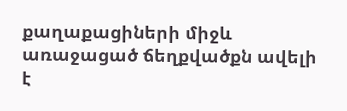քաղաքացիների միջև առաջացած ճեղքվածքն ավելի է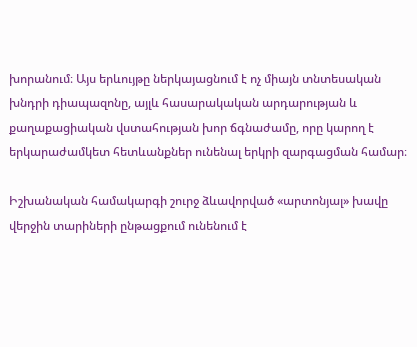խորանում։ Այս երևույթը ներկայացնում է ոչ միայն տնտեսական խնդրի դիապազոնը, այլև հասարակական արդարության և քաղաքացիական վստահության խոր ճգնաժամը, որը կարող է երկարաժամկետ հետևանքներ ունենալ երկրի զարգացման համար։

Իշխանական համակարգի շուրջ ձևավորված «արտոնյալ» խավը վերջին տարիների ընթացքում ունենում է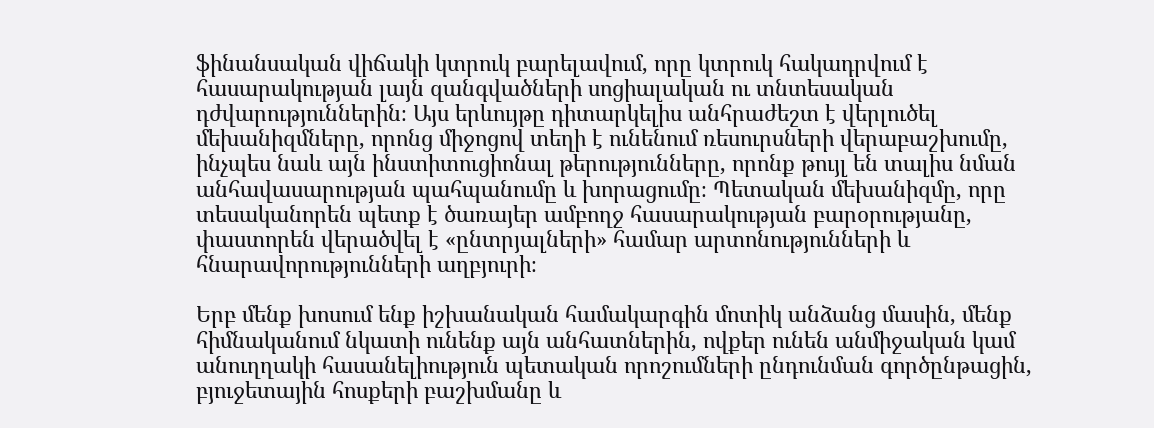ֆինանսական վիճակի կտրուկ բարելավում, որը կտրուկ հակադրվում է հասարակության լայն զանգվածների սոցիալական ու տնտեսական դժվարություններին։ Այս երևույթը դիտարկելիս անհրաժեշտ է վերլուծել մեխանիզմները, որոնց միջոցով տեղի է ունենում ռեսուրսների վերաբաշխումը, ինչպես նաև այն ինստիտուցիոնալ թերությունները, որոնք թույլ են տալիս նման անհավասարության պահպանումը և խորացումը։ Պետական մեխանիզմը, որը տեսականորեն պետք է ծառայեր ամբողջ հասարակության բարօրությանը, փաստորեն վերածվել է «ընտրյալների» համար արտոնությունների և հնարավորությունների աղբյուրի։

Երբ մենք խոսում ենք իշխանական համակարգին մոտիկ անձանց մասին, մենք հիմնականում նկատի ունենք այն անհատներին, ովքեր ունեն անմիջական կամ անուղղակի հասանելիություն պետական որոշումների ընդունման գործընթացին, բյուջետային հոսքերի բաշխմանը և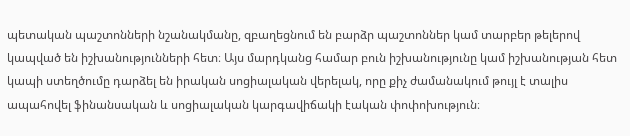պետական պաշտոնների նշանակմանը, զբաղեցնում են բարձր պաշտոններ կամ տարբեր թելերով կապված են իշխանությունների հետ։ Այս մարդկանց համար բուն իշխանությունը կամ իշխանության հետ կապի ստեղծումը դարձել են իրական սոցիալական վերելակ, որը քիչ ժամանակում թույլ է տալիս ապահովել ֆինանսական և սոցիալական կարգավիճակի էական փոփոխություն։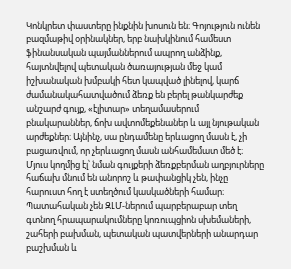Կոնկրետ փաստերը ինքնին խոսուն են։ Գոյություն ունեն բազմաթիվ օրինակներ, երբ նախկինում համեստ ֆինանսական պայմաններում ապրող անձինք, հայտնվելով պետական ծառայության մեջ կամ իշխանական խմբակի հետ կապված լինելով, կարճ ժամանակահատվածում ձեռք են բերել թանկարժեք անշարժ գույք, «էլիտար» տեղամասերում բնակարաններ, ճոխ ավտոմեքենաներ և այլ նյութական արժեքներ։ Այնինչ, սա ընդամենը երևացող մասն է, չի բացառվում, որ չերևացող մասն անհամեմատ մեծ է։ Մյուս կողմից էլ՝ նման գույքերի ձեռքբերման աղբյուրները հաճախ մնում են անորոշ և թափանցիկ չեն, ինչը հարուստ հող է ստեղծում կասկածների համար։ Պատահական չեն ԶԼՄ-ներում պարբերաբար տեղ գտնող հրապարակումները կոռուպցիոն սխեմաների, շահերի բախման, պետական պատվերների անարդար բաշխման և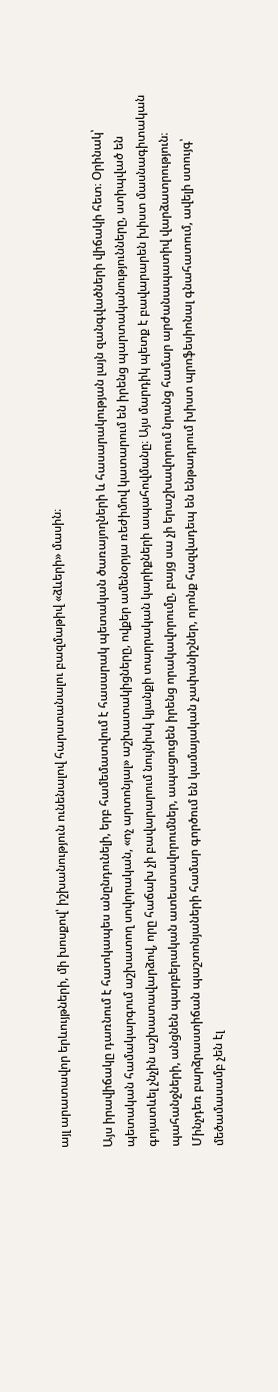այլ արատավոր երևույթների, մի խոսքով՝ իշխանություն ունենալով հարստանալու բազմաթիվ «ձևերի» մասին։

Այս իրավիճակը դառնում է հատկապես անընդունելի, երբ համեմատվում է հասարակ պետական ծառայողների և հասարակության լայն զանգվածների վիճակի հետ։ Օրինակ՝ պետական համակարգում աշխատող սովորական, «ոչ արտոնյալ» աշխատակիցները, ովքեր ամենօրյա ռեժիմով կատարում են իրենց պարտականությունները, ստիպված են գոյատևել չնչին աշխատավարձով, որը հաճախ չի բավարարում նույնիսկ կյանքի տարրական կարիքների ապահովմանը։ Այս մարդիկ պետք է բավարարեն խիստ մասնագիտական պահանջների, անցնեն պարբերական ատեստավորումներ, ապացուցեն իրենց որակավորումը, բայց սա չի երաշխավորում նրանց համար արժանապատիվ վարձատրություն։ Մինչդեռ բարձրաստիճան պաշտոնյաների համար գործում են կամայական չափանիշներ, որոնք հազվադեպ են ենթադրում խիստ պրոֆեսիոնալ գնահատում, ավելի ստույգ՝ մեծամասամբ չեն էլ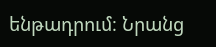ենթադրում։ Նրանց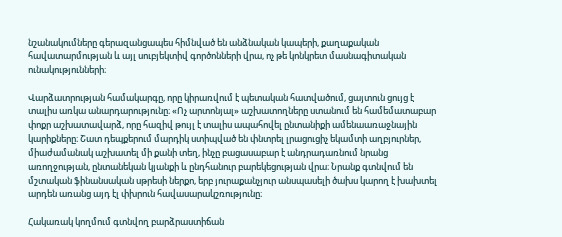նշանակումները գերազանցապես հիմնված են անձնական կապերի, քաղաքական հավատարմության և այլ սուբյեկտիվ գործոնների վրա, ոչ թե կոնկրետ մասնագիտական ունակությունների։

Վարձատրության համակարգը, որը կիրառվում է պետական հատվածում, ցայտուն ցույց է տալիս առկա անարդարությունը։ «Ոչ արտոնյալ» աշխատողները ստանում են համեմատաբար փոքր աշխատավարձ, որը հազիվ թույլ է տալիս ապահովել ընտանիքի ամենաառաջնային կարիքները։ Շատ դեպքերում մարդիկ ստիպված են փնտրել լրացուցիչ եկամտի աղբյուրներ, միաժամանակ աշխատել մի քանի տեղ, ինչը բացասաբար է անդրադառնում նրանց առողջության, ընտանեկան կյանքի և ընդհանուր բարեկեցության վրա։ Նրանք գտնվում են մշտական ֆինանսական սթրեսի ներքո, երբ յուրաքանչյուր անսպասելի ծախս կարող է խախտել արդեն առանց այդ էլ փխրուն հավասարակշռությունը։

Հակառակ կողմում գտնվող բարձրաստիճան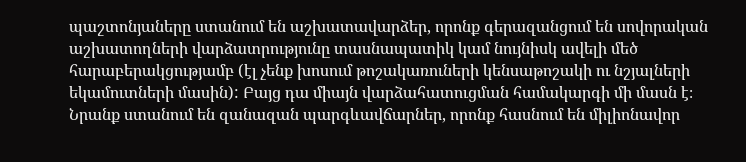պաշտոնյաները ստանում են աշխատավարձեր, որոնք գերազանցում են սովորական աշխատողների վարձատրությունը տասնապատիկ կամ նույնիսկ ավելի մեծ հարաբերակցությամբ (էլ չենք խոսում թոշակառուների կենսաթոշակի ու նշյալների եկամուտների մասին): Բայց դա միայն վարձահատուցման համակարգի մի մասն է։ Նրանք ստանում են զանազան պարգևավճարներ, որոնք հասնում են միլիոնավոր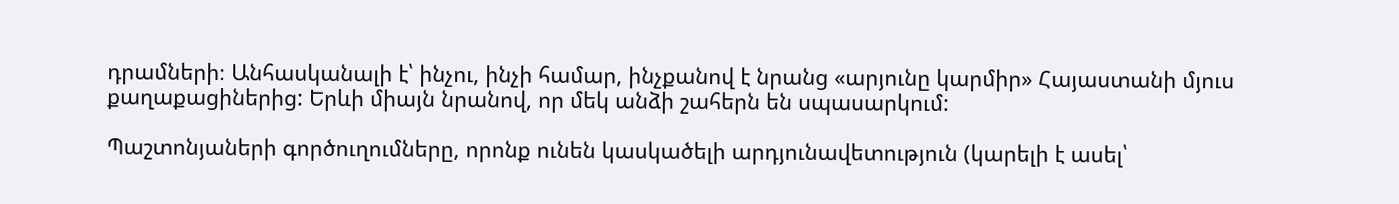դրամների։ Անհասկանալի է՝ ինչու, ինչի համար, ինչքանով է նրանց «արյունը կարմիր» Հայաստանի մյուս քաղաքացիներից: Երևի միայն նրանով, որ մեկ անձի շահերն են սպասարկում:

Պաշտոնյաների գործուղումները, որոնք ունեն կասկածելի արդյունավետություն (կարելի է ասել՝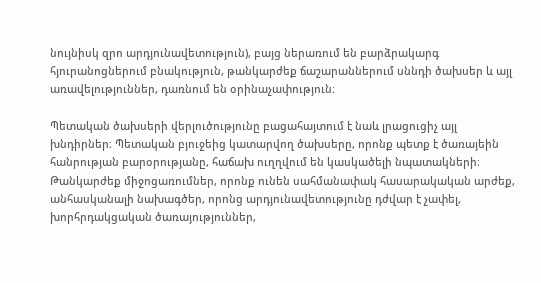նույնիսկ զրո արդյունավետություն), բայց ներառում են բարձրակարգ հյուրանոցներում բնակություն, թանկարժեք ճաշարաններում սննդի ծախսեր և այլ առավելություններ, դառնում են օրինաչափություն։

Պետական ծախսերի վերլուծությունը բացահայտում է նաև լրացուցիչ այլ խնդիրներ։ Պետական բյուջեից կատարվող ծախսերը, որոնք պետք է ծառայեին հանրության բարօրությանը, հաճախ ուղղվում են կասկածելի նպատակների։ Թանկարժեք միջոցառումներ, որոնք ունեն սահմանափակ հասարակական արժեք, անհասկանալի նախագծեր, որոնց արդյունավետությունը դժվար է չափել, խորհրդակցական ծառայություններ,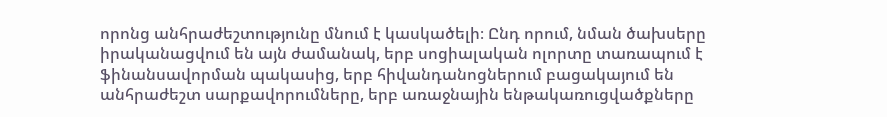որոնց անհրաժեշտությունը մնում է կասկածելի։ Ընդ որում, նման ծախսերը իրականացվում են այն ժամանակ, երբ սոցիալական ոլորտը տառապում է ֆինանսավորման պակասից, երբ հիվանդանոցներում բացակայում են անհրաժեշտ սարքավորումները, երբ առաջնային ենթակառուցվածքները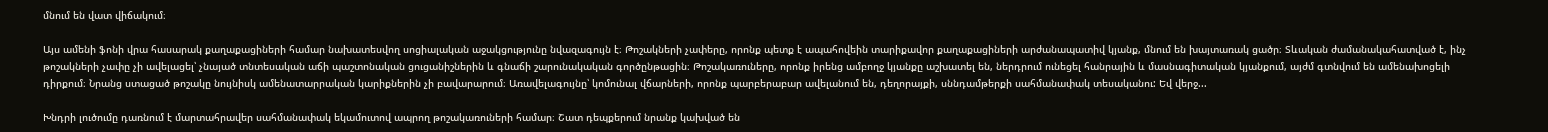մնում են վատ վիճակում։

Այս ամենի ֆոնի վրա հասարակ քաղաքացիների համար նախատեսվող սոցիալական աջակցությունը նվազագույն է։ Թոշակների չափերը, որոնք պետք է ապահովեին տարիքավոր քաղաքացիների արժանապատիվ կյանք, մնում են խայտառակ ցածր։ Տևական ժամանակահատված է, ինչ թոշակների չափը չի ավելացել՝ չնայած տնտեսական աճի պաշտոնական ցուցանիշներին և գնաճի շարունակական գործընթացին։ Թոշակառուները, որոնք իրենց ամբողջ կյանքը աշխատել են, ներդրում ունեցել հանրային և մասնագիտական կյանքում, այժմ գտնվում են ամենախոցելի դիրքում։ Նրանց ստացած թոշակը նույնիսկ ամենատարրական կարիքներին չի բավարարում։ Առավելագույնը՝ կոմունալ վճարների, որոնք պարբերաբար ավելանում են, դեղորայքի, սննդամթերքի սահմանափակ տեսականու: Եվ վերջ...

Խնդրի լուծումը դառնում է մարտահրավեր սահմանափակ եկամուտով ապրող թոշակառուների համար։ Շատ դեպքերում նրանք կախված են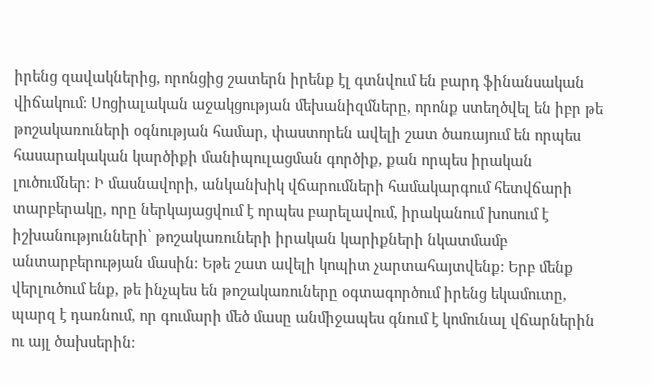իրենց զավակներից, որոնցից շատերն իրենք էլ գտնվում են բարդ ֆինանսական վիճակում։ Սոցիալական աջակցության մեխանիզմները, որոնք ստեղծվել են իբր թե թոշակառուների օգնության համար, փաստորեն ավելի շատ ծառայում են որպես հասարակական կարծիքի մանիպուլացման գործիք, քան որպես իրական լուծումներ։ Ի մասնավորի, անկանխիկ վճարումների համակարգում հետվճարի տարբերակը, որը ներկայացվում է որպես բարելավում, իրականում խոսում է իշխանությունների՝ թոշակառուների իրական կարիքների նկատմամբ անտարբերության մասին։ Եթե շատ ավելի կոպիտ չարտահայտվենք: Երբ մենք վերլուծում ենք, թե ինչպես են թոշակառուները օգտագործում իրենց եկամուտը, պարզ է դառնում, որ գումարի մեծ մասը անմիջապես գնում է կոմունալ վճարներին ու այլ ծախսերին։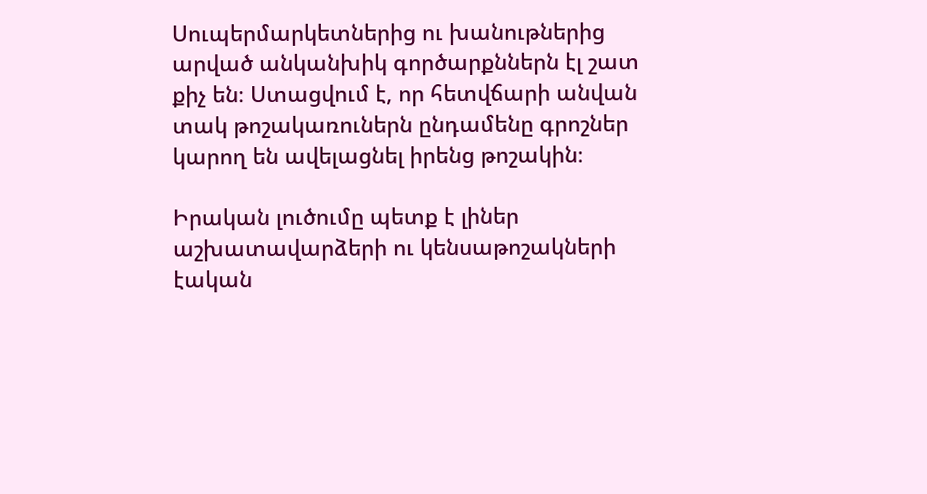Սուպերմարկետներից ու խանութներից արված անկանխիկ գործարքններն էլ շատ քիչ են։ Ստացվում է, որ հետվճարի անվան տակ թոշակառուներն ընդամենը գրոշներ կարող են ավելացնել իրենց թոշակին։

Իրական լուծումը պետք է լիներ աշխատավարձերի ու կենսաթոշակների էական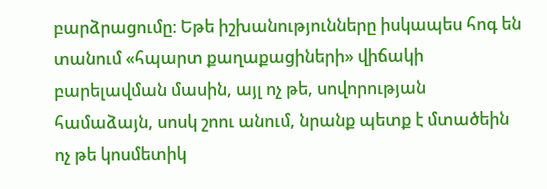բարձրացումը։ Եթե իշխանությունները իսկապես հոգ են տանում «հպարտ քաղաքացիների» վիճակի բարելավման մասին, այլ ոչ թե, սովորության համաձայն, սոսկ շոու անում, նրանք պետք է մտածեին ոչ թե կոսմետիկ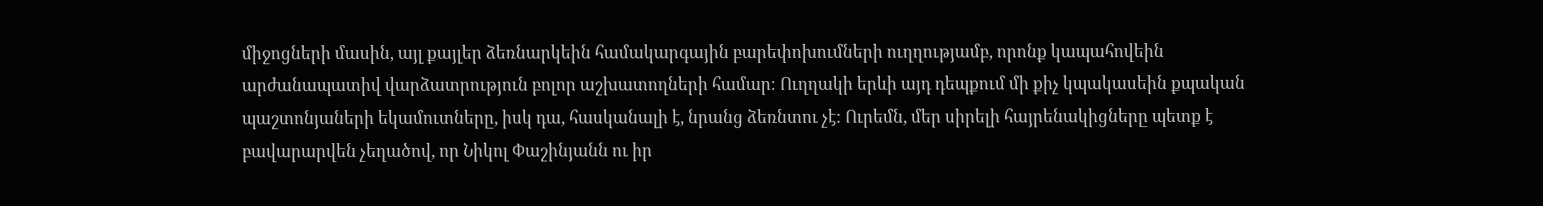միջոցների մասին, այլ քայլեր ձեռնարկեին համակարգային բարեփոխումների ուղղությամբ, որոնք կապահովեին արժանապատիվ վարձատրություն բոլոր աշխատողների համար։ Ուղղակի երևի այդ դեպքում մի քիչ կպակասեին քպական պաշտոնյաների եկամուտները, իսկ դա, հասկանալի է, նրանց ձեռնտու չէ: Ուրեմն, մեր սիրելի հայրենակիցները պետք է բավարարվեն չեղածով, որ Նիկոլ Փաշինյանն ու իր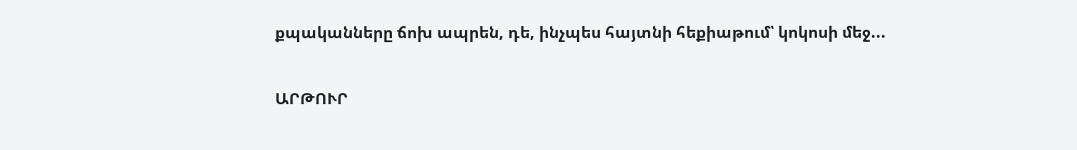քպականները ճոխ ապրեն, դե, ինչպես հայտնի հեքիաթում՝ կոկոսի մեջ...

ԱՐԹՈՒՐ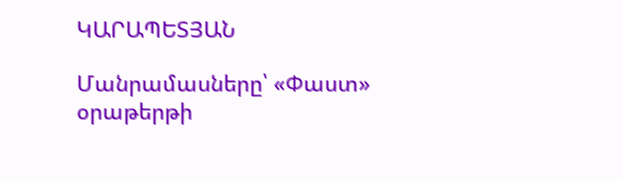ԿԱՐԱՊԵՏՅԱՆ

Մանրամասները՝ «Փաստ» օրաթերթի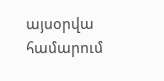այսօրվա համարում